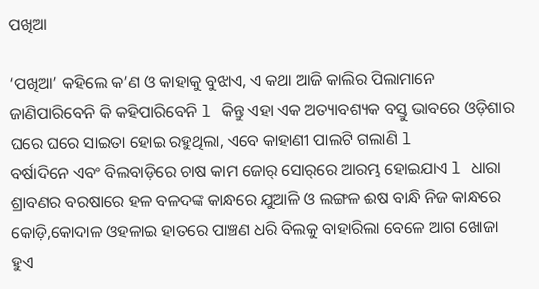ପଖିଆ

‘ପଖିଆ’ କହିଲେ କ’ଣ ଓ କାହାକୁ ବୁଝାଏ, ଏ କଥା ଆଜି କାଲିର ପିଲାମାନେ ଜାଣିପାରିବେନି କି କହିପାରିବେନି l କିନ୍ତୁ ଏହା ଏକ ଅତ୍ୟାବଶ୍ୟକ ବସ୍ତୁ ଭାବରେ ଓଡ଼ିଶାର ଘରେ ଘରେ ସାଇତା ହୋଇ ରହୁଥିଲା, ଏବେ କାହାଣୀ ପାଲଟି ଗଲାଣି l
ବର୍ଷାଦିନେ ଏବଂ ବିଲବାଡ଼ିରେ ଚାଷ କାମ ଜୋର୍‌ ସୋର୍‌ରେ ଆରମ୍ଭ ହୋଇଯାଏ l ଧାରା ଶ୍ରାବଣର ବରଷାରେ ହଳ ବଳଦଙ୍କ କାନ୍ଧରେ ଯୁଆଳି ଓ ଲଙ୍ଗଳ ଈଷ ବାନ୍ଧି ନିଜ କାନ୍ଧରେ କୋଡ଼ି,କୋଦାଳ ଓହଳାଇ ହାତରେ ପାଞ୍ଚଣ ଧରି ବିଲକୁ ବାହାରିଲା ବେଳେ ଆଗ ଖୋଜା ହୁଏ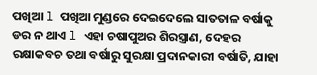ପଖିଆ l ପଖିଆ ମୁଣ୍ଡରେ ଦେଇଦେଲେ ସାତତାଳ ବର୍ଷାକୁ ଡର ନ ଥାଏ l ଏହା ଚଷାପୁଅର ଶିରସ୍ତ୍ରାଣ, ଦେହର ରକ୍ଷାକବଚ ତଥା ବର୍ଷାରୁ ସୁରକ୍ଷା ପ୍ରଦାନକାରୀ ବର୍ଷାତି, ଯାହା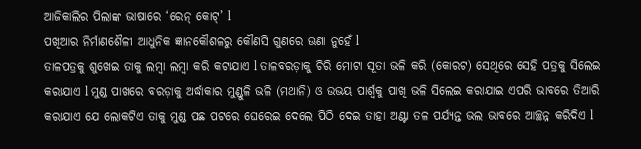ଆଜିକାଲିର ପିଲାଙ୍କ ଭାଷାରେ ‘ରେନ୍‌ କୋଟ୍‌’ l
ପଖିଆର ନିର୍ମାଣଶୈଳୀ ଆଧୁନିକ ଜ୍ଞାନକୌଶଳରୁ କୌଣସି ଗୁଣରେ ଊଣା ନୁହେଁ l
ତାଳପତ୍ରକୁ ଶୁଖେଇ ତାକୁ ଲମ୍ବା ଲମ୍ବା କରି କଟାଯାଏ l ତାଳବରଡ଼ାକୁ ଚିରି ମୋଟା ସୂତା ଭଳି କରି (କୋରଟ) ସେଥିରେ ସେହି ପତ୍ରକୁ ସିଲେଇ କରାଯାଏ l ମୁଣ୍ଡ ପାଖରେ ବରଡ଼ାକୁ ଅର୍ଦ୍ଧାକାର ମୁଣ୍ଡୁଳି ଭଳି (ମଥାନି) ଓ ଉଭୟ ପାର୍ଶ୍ୱକୁ ପାଖି ଭଳି ସିଲେଇ କରାଯାଇ ଏପରି ଭାବରେ ତିଆରି କରାଯାଏ ଯେ ଲୋକଟିଏ ତାକୁ ମୁଣ୍ଡ ପଛ ପଟରେ ଘେରେଇ ଦେଲେ ପିଠି ଦେଇ ତାହା ଅଣ୍ଟା ତଳ ପର୍ଯ୍ୟନ୍ତ ଭଲ ଭାବରେ ଆଚ୍ଛନ୍ନ କରିଦିଏ l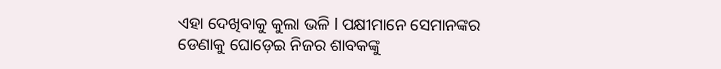ଏହା ଦେଖିବାକୁ କୁଲା ଭଳି l ପକ୍ଷୀମାନେ ସେମାନଙ୍କର ଡେଣାକୁ ଘୋଡ଼େଇ ନିଜର ଶାବକଙ୍କୁ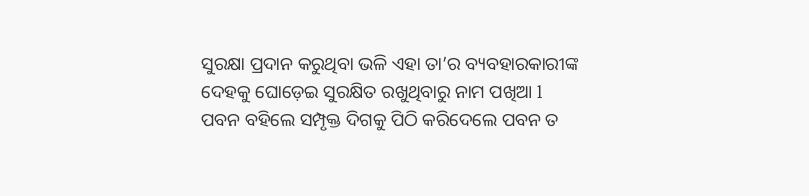ସୁରକ୍ଷା ପ୍ରଦାନ କରୁଥିବା ଭଳି ଏହା ତା’ର ବ୍ୟବହାରକାରୀଙ୍କ ଦେହକୁ ଘୋଡ଼େଇ ସୁରକ୍ଷିତ ରଖୁଥିବାରୁ ନାମ ପଖିଆ l ପବନ ବହିଲେ ସମ୍ପୃକ୍ତ ଦିଗକୁ ପିଠି କରିଦେଲେ ପବନ ତ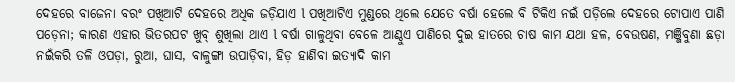ଦେହରେ ବାଜେନା ବରଂ ପଖିଆଟି ଦେହରେ ଅଧିକ ଜଡ଼ିଯାଏ l ପଖିଆଟିଏ ମୁଣ୍ଡରେ ଥିଲେ ଯେତେ ବର୍ଷା ହେଲେ ବି ଟିକିଏ ନଇଁ ପଡ଼ିଲେ ଦେହରେ ଟୋପାଏ ପାଣି ପଡ଼େନା; କାରଣ ଏହାର ଭିତରପଟ ଖୁବ୍‌ ଶୁଖିଲା ଥାଏ l ବର୍ଷା ଗାଳୁଥିବା ବେଳେ ଆଣ୍ଠୁଏ ପାଣିରେ ଦୁଇ ହାତରେ ଚାଷ କାମ ଯଥା ହଳ, ବେଉଷଣ, ମଞ୍ଜିବୁଣା ଛଡ଼ା ନଇଁକରି ତଳି ଓପଡ଼ା, ରୁଆ, ଘାସ, ବାଳୁଙ୍ଗା ଉପାଡ଼ିବା, ହିଡ଼ ହାଣିବା ଇତ୍ୟାଦି କାମ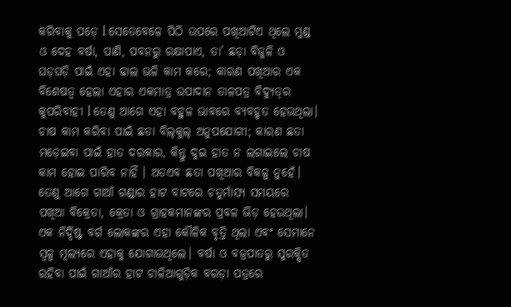କରିବାକୁ ପଡ଼େ l ସେତେବେଳେ ପିଠି ଉପରେ ପଖିଆଟିଏ ଥିଲେ ମୁଣ୍ଡ ଓ ଦେହ ବର୍ଷା, ପାଣି, ପବନରୁ ରକ୍ଷାପାଏ, ତା’ ଛଡ଼ା ବିଜୁଳି ଓ ଘଡ଼ଘଡ଼ି ପାଇଁ ଏହା ଢାଲ ଭଳି କାମ କରେ; କାରଣ ପଖିଆର ଏକ ବିଶେଷତ୍ୱ ହେଲା ଏହାର ଏକମାତ୍ର ଉପାଦାନ ତାଳପତ୍ର ବିଦ୍ୟୁତ୍‌ର କୁପରିବାହୀ l ତେଣୁ ଆଗେ ଏହା ବହୁଳ ଭାବରେ ବ୍ୟବହୃତ ହେଉଥିଲା। ଚାଷ କାମ କରିବା ପାଇଁ ଛତା ବିଲ୍‌କୁଲ୍‌ ଅନୁପଯୋଗୀ; କାରଣ ଛତା ମଡ଼େଇବା ପାଇଁ ହାତ ଦରକାର, କିନ୍ତୁ ଦୁଇ ହାତ ନ ଲଗାଇଲେ ଚାଷ କାମ ହୋଇ ପାରିବ ନାହିଁ । ଅତଏବ ଛତା ପଖିଆର ବିକଳ୍ପ ନୁହେଁ। ତେଣୁ ଆଗେ ଗାଆଁ ଗଣ୍ଡାର ହାଟ ବାଟରେ ଚତୁର୍ମାସ୍ୟ ସମୟରେ ପଖିଆ ବିକ୍ରେତା, କ୍ରେତା ଓ ଗ୍ରାହକମାନଙ୍କର ପ୍ରବଳ ଭିଡ଼ ହେଉଥିଲା। ଏକ ନିର୍ଦ୍ଦିଷ୍ଟ ବର୍ଗ ଲୋକଙ୍କର ଏହା କୌଳିକ ବୃତ୍ତି ଥିଲା ଏବଂ ସେମାନେ ସ୍ବଳ୍ପ ମୂଲ୍ୟରେ ଏହାକୁ ଯୋଗାଉଥିଲେ। ବର୍ଷା ଓ ବଜ୍ରପାତରୁ ସୁରକ୍ଷିତ ରହିବା ପାଇଁ ଗାଆଁର ହାଟ ଚାଳିଆଗୁଡ଼ିକ ବରଡ଼ା ପତ୍ରରେ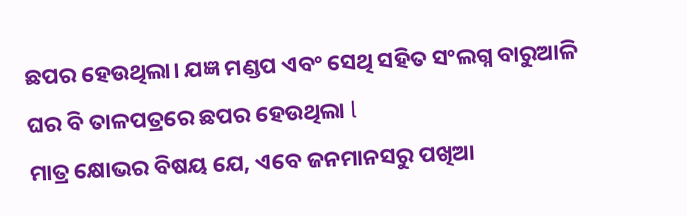ଛପର ହେଉଥିଲା। ଯଜ୍ଞ ମଣ୍ଡପ ଏବଂ ସେଥି ସହିତ ସଂଲଗ୍ନ ବାରୁଆଳି ଘର ବି ତାଳପତ୍ରରେ ଛପର ହେଉଥିଲା l
ମାତ୍ର କ୍ଷୋଭର ବିଷୟ ଯେ, ଏବେ ଜନମାନସରୁ ପଖିଆ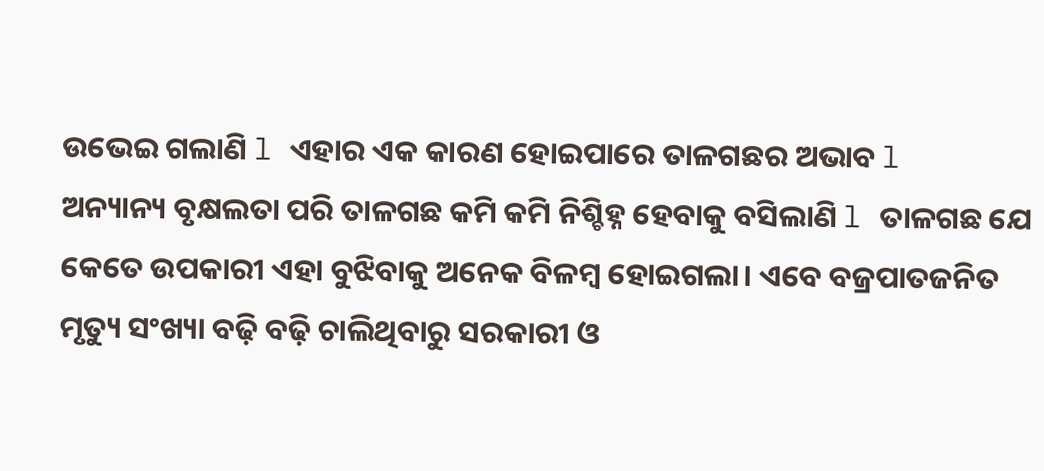ଉଭେଇ ଗଲାଣି l ଏହାର ଏକ କାରଣ ହୋଇପାରେ ତାଳଗଛର ଅଭାବ l
ଅନ୍ୟାନ୍ୟ ବୃକ୍ଷଲତା ପରି ତାଳଗଛ କମି କମି ନିଶ୍ଚିହ୍ନ ହେବାକୁ ବସିଲାଣି l ତାଳଗଛ ଯେ କେତେ ଉପକାରୀ ଏହା ବୁଝିବାକୁ ଅନେକ ବିଳମ୍ବ ହୋଇଗଲା। ଏବେ ବଜ୍ରପାତଜନିତ ମୃତ୍ୟୁ ସଂଖ୍ୟା ବଢ଼ି ବଢ଼ି ଚାଲିଥିବାରୁ ସରକାରୀ ଓ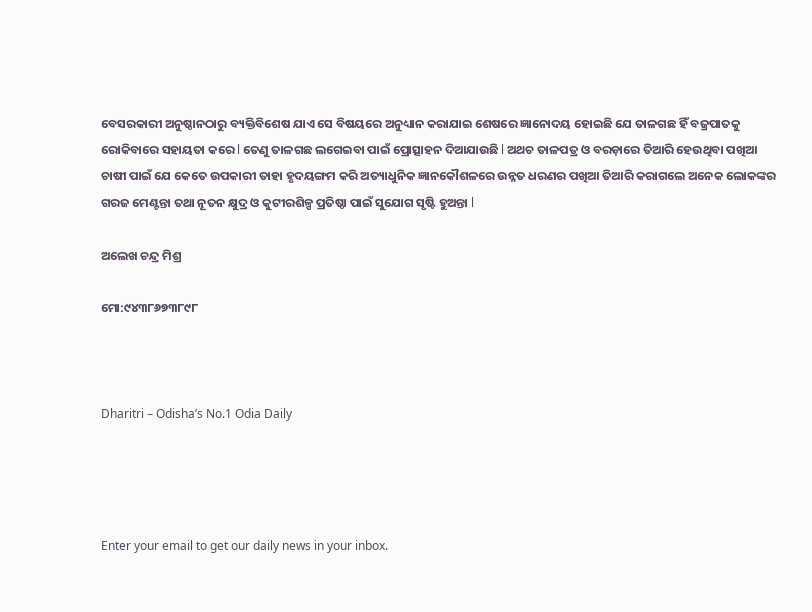ବେସରକାରୀ ଅନୁଷ୍ଠାନଠାରୁ ବ୍ୟକ୍ତିବିଶେଷ ଯାଏ ସେ ବିଷୟରେ ଅନୁଧ୍ୟାନ କରାଯାଇ ଶେଷରେ ଜ୍ଞାନୋଦୟ ହୋଇଛି ଯେ ତାଳଗଛ ହିଁ ବଜ୍ରପାତକୁ ରୋକିବାରେ ସହାୟତା କରେ l ତେଣୁ ତାଳଗଛ ଲଗେଇବା ପାଇଁ ପ୍ରୋତ୍ସାହନ ଦିଆଯାଉଛି l ଅଥଚ ତାଳପତ୍ର ଓ ବରଡ଼ାରେ ତିଆରି ହେଉଥିବା ପଖିଆ ଚାଷୀ ପାଇଁ ଯେ କେତେ ଉପକାରୀ ତାହା ହୃଦୟଙ୍ଗମ କରି ଅତ୍ୟାଧୁନିକ ଜ୍ଞାନକୌଶଳରେ ଉନ୍ନତ ଧରଣର ପଖିଆ ତିଆରି କରାଗଲେ ଅନେକ ଲୋକଙ୍କର ଗରଜ ମେଣ୍ଟନ୍ତା ତଥା ନୂତନ କ୍ଷୁଦ୍ର ଓ କୁଟୀରଶିଳ୍ପ ପ୍ରତିଷ୍ଠା ପାଇଁ ସୁଯୋଗ ସୃଷ୍ଟି ହୁଅନ୍ତା l

ଅଲେଖ ଚନ୍ଦ୍ର ମିଶ୍ର

ମୋ:୯୪୩୮୬୭୩୮୯୮



Dharitri – Odisha’s No.1 Odia Daily




Enter your email to get our daily news in your inbox.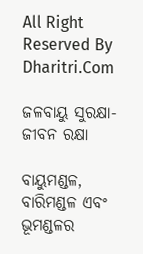All Right Reserved By Dharitri.Com

ଜଳବାୟୁ ସୁରକ୍ଷା-ଜୀବନ ରକ୍ଷା

ବାୟୁମଣ୍ଡଳ, ବାରିମଣ୍ଡଳ ଏବଂ ଭୂମଣ୍ଡଳର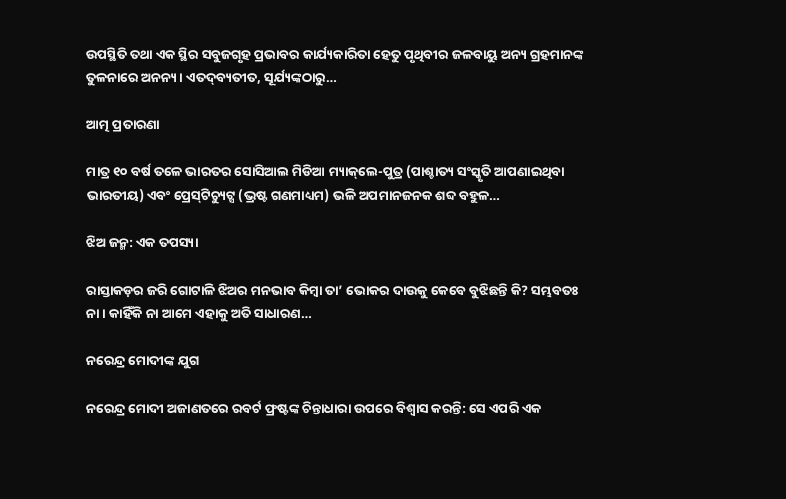ଉପସ୍ଥିତି ତଥା ଏକ ସ୍ଥିର ସବୁଜଗୃହ ପ୍ରଭାବର କାର୍ଯ୍ୟକାରିତା ହେତୁ ପୃଥିବୀର ଜଳବାୟୁ ଅନ୍ୟ ଗ୍ରହମାନଙ୍କ ତୁଳନାରେ ଅନନ୍ୟ। ଏତଦ୍‌ବ୍ୟତୀତ, ସୂର୍ଯ୍ୟଙ୍କଠାରୁ…

ଆତ୍ମ ପ୍ରତାରଣା

ମାତ୍ର ୧୦ ବର୍ଷ ତଳେ ଭାରତର ସୋସିଆଲ ମିଡିଆ ମ୍ୟାକ୍‌ଲେ-ପୁତ୍ର (ପାଶ୍ଚାତ୍ୟ ସଂସ୍କୃତି ଆପଣାଇଥିବା ଭାରତୀୟ) ଏବଂ ପ୍ରେସ୍‌ଟିଚ୍ୟୁଟ୍ସ (ଭ୍ରଷ୍ଟ ଗଣମାଧ୍ୟମ) ଭଳି ଅପମାନଜନକ ଶବ୍ଦ ବହୁଳ…

ଝିଅ ଜନ୍ମ: ଏକ ତପସ୍ୟା

ରାସ୍ତାକଡ଼ର ଜରି ଗୋଟାଳି ଝିଅର ମନଭାବ କିମ୍ବା ତା’ ଭୋକର ଦାଉକୁ କେବେ ବୁଝିଛନ୍ତି କି? ସମ୍ଭବତଃ ନା। କାହିଁକି ନା ଆମେ ଏହାକୁ ଅତି ସାଧାରଣ…

ନରେନ୍ଦ୍ର ମୋଦୀଙ୍କ ଯୁଗ

ନରେନ୍ଦ୍ର ମୋଦୀ ଅଜାଣତରେ ରବର୍ଟ ଫ୍ରଷ୍ଟଙ୍କ ଚିନ୍ତାଧାରା ଉପରେ ବିଶ୍ୱାସ କରନ୍ତି: ସେ ଏପରି ଏକ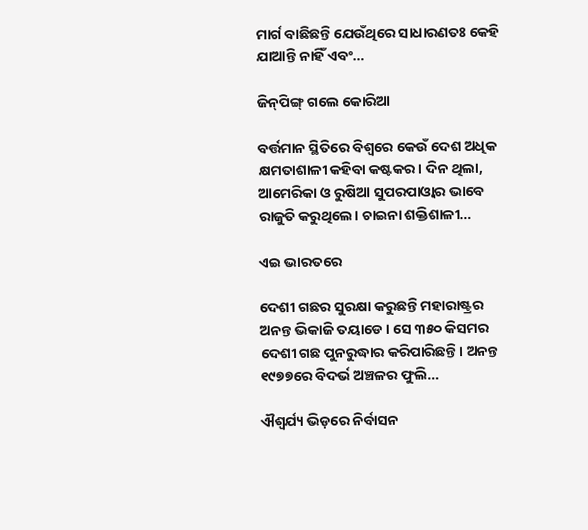ମାର୍ଗ ବାଛିଛନ୍ତି ଯେଉଁଥିରେ ସାଧାରଣତଃ କେହି ଯାଆନ୍ତି ନାହିଁ ଏବଂ…

ଜିନ୍‌ପିଙ୍ଗ୍‌ ଗଲେ କୋରିଆ

ବର୍ତ୍ତମାନ ସ୍ଥିତିରେ ବିଶ୍ୱରେ କେଉଁ ଦେଶ ଅଧିକ କ୍ଷମତାଶାଳୀ କହିବା କଷ୍ଟକର। ଦିନ ଥିଲା, ଆମେରିକା ଓ ରୁଷିଆ ସୁପରପାଓ୍ବାର ଭାବେ ରାଜୁତି କରୁଥିଲେ। ଚାଇନା ଶକ୍ତିଶାଳୀ…

ଏଇ ଭାରତରେ

ଦେଶୀ ଗଛର ସୁରକ୍ଷା କରୁଛନ୍ତି ମହାରାଷ୍ଟ୍ରର ଅନନ୍ତ ଭିକାଜି ତୟାଡେ। ସେ ୩୫୦ କିସମର ଦେଶୀ ଗଛ ପୁନରୁଦ୍ଧାର କରିପାରିଛନ୍ତି। ଅନନ୍ତ ୧୯୭୭ରେ ବିଦର୍ଭ ଅଞ୍ଚଳର ଫୁଲି…

ଐଶ୍ୱର୍ଯ୍ୟ ଭିଡ଼ରେ ନିର୍ବାସନ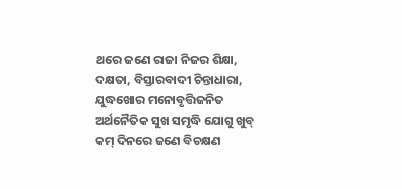ଥରେ ଜଣେ ରାଜା ନିଜର ଶିକ୍ଷା, ଦକ୍ଷତା, ବିସ୍ତାରବାଦୀ ଚିନ୍ତାଧାରା, ଯୁଦ୍ଧଖୋର ମନୋବୃତ୍ତିଜନିତ ଅର୍ଥନୈତିକ ସୁଖ ସମୃଦ୍ଧି ଯୋଗୁ ଖୁବ୍‌ କମ୍‌ ଦିନରେ ଜଣେ ବିଚକ୍ଷଣ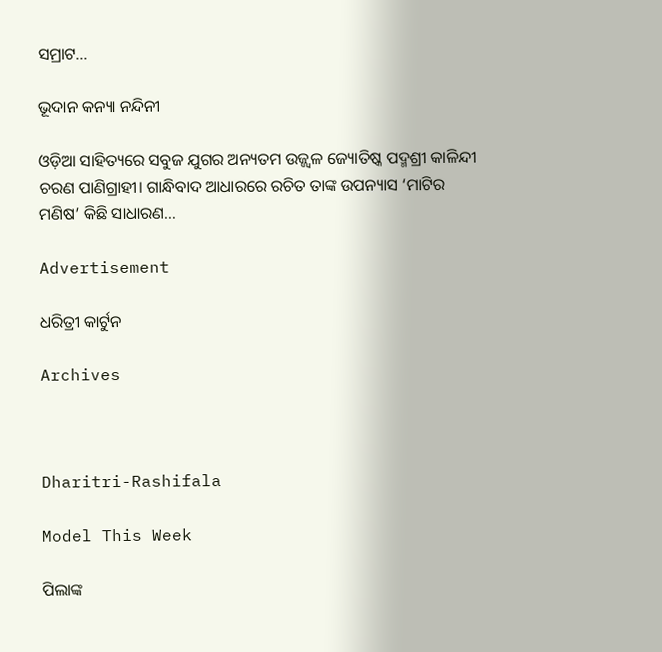ସମ୍ରାଟ…

ଭୂଦାନ କନ୍ୟା ନନ୍ଦିନୀ

ଓଡ଼ିଆ ସାହିତ୍ୟରେ ସବୁଜ ଯୁଗର ଅନ୍ୟତମ ଉଜ୍ଜ୍ବଳ ଜ୍ୟୋତିଷ୍କ ପଦ୍ମଶ୍ରୀ କାଳିନ୍ଦୀ ଚରଣ ପାଣିଗ୍ରାହୀ। ଗାନ୍ଧିବାଦ ଆଧାରରେ ରଚିତ ତାଙ୍କ ଉପନ୍ୟାସ ‘ମାଟିର ମଣିଷ’ କିଛି ସାଧାରଣ…

Advertisement

ଧରିତ୍ରୀ କାର୍ଟୁନ

Archives



Dharitri-Rashifala

Model This Week

ପିଲାଙ୍କ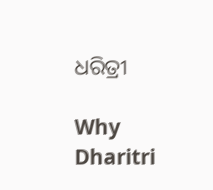ଧରିତ୍ରୀ

Why Dharitri